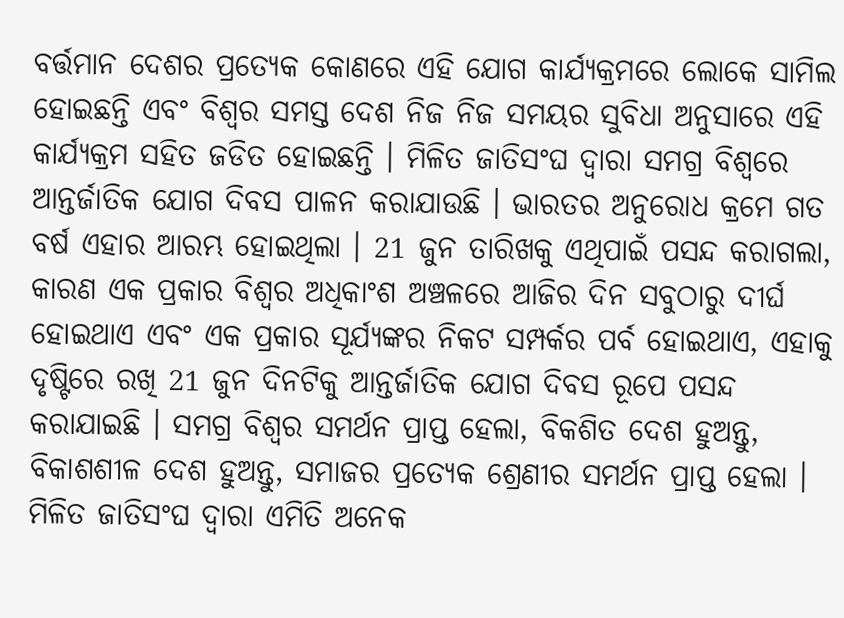ବର୍ତ୍ତମାନ ଦେଶର ପ୍ରତ୍ୟେକ କୋଣରେ ଏହି ଯୋଗ କାର୍ଯ୍ୟକ୍ରମରେ ଲୋକେ ସାମିଲ ହୋଇଛନ୍ତି ଏବଂ ବିଶ୍ୱର ସମସ୍ତ ଦେଶ ନିଜ ନିଜ ସମୟର ସୁବିଧା ଅନୁସାରେ ଏହି କାର୍ଯ୍ୟକ୍ରମ ସହିତ ଜଡିତ ହୋଇଛନ୍ତି । ମିଳିତ ଜାତିସଂଘ ଦ୍ୱାରା ସମଗ୍ର ବିଶ୍ୱରେ ଆନ୍ତର୍ଜାତିକ ଯୋଗ ଦିବସ ପାଳନ କରାଯାଉଛି । ଭାରତର ଅନୁରୋଧ କ୍ରମେ ଗତ ବର୍ଷ ଏହାର ଆରମ୍ଭ ହୋଇଥିଲା । 21 ଜୁନ ତାରିଖକୁ ଏଥିପାଇଁ ପସନ୍ଦ କରାଗଲା, କାରଣ ଏକ ପ୍ରକାର ବିଶ୍ୱର ଅଧିକାଂଶ ଅଞ୍ଚଳରେ ଆଜିର ଦିନ ସବୁଠାରୁ ଦୀର୍ଘ ହୋଇଥାଏ ଏବଂ ଏକ ପ୍ରକାର ସୂର୍ଯ୍ୟଙ୍କର ନିକଟ ସମ୍ପର୍କର ପର୍ବ ହୋଇଥାଏ, ଏହାକୁ ଦୃଷ୍ଟିରେ ରଖି 21 ଜୁନ ଦିନଟିକୁ ଆନ୍ତର୍ଜାତିକ ଯୋଗ ଦିବସ ରୂପେ ପସନ୍ଦ କରାଯାଇଛି । ସମଗ୍ର ବିଶ୍ୱର ସମର୍ଥନ ପ୍ରାପ୍ତ ହେଲା, ବିକଶିତ ଦେଶ ହୁଅନ୍ତୁ, ବିକାଶଶୀଳ ଦେଶ ହୁଅନ୍ତୁ, ସମାଜର ପ୍ରତ୍ୟେକ ଶ୍ରେଣୀର ସମର୍ଥନ ପ୍ରାପ୍ତ ହେଲା ।
ମିଳିତ ଜାତିସଂଘ ଦ୍ୱାରା ଏମିତି ଅନେକ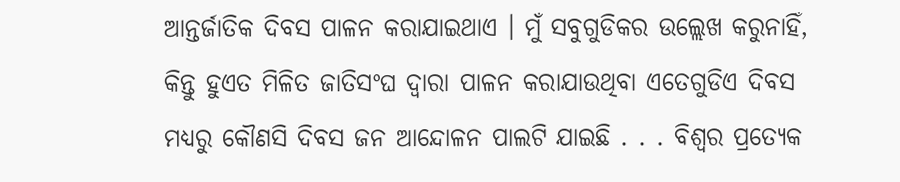ଆନ୍ତର୍ଜାତିକ ଦିବସ ପାଳନ କରାଯାଇଥାଏ । ମୁଁ ସବୁଗୁଡିକର ଉଲ୍ଲେଖ କରୁନାହିଁ, କିନ୍ତୁ ହୁଏତ ମିଳିତ ଜାତିସଂଘ ଦ୍ୱାରା ପାଳନ କରାଯାଉଥିବା ଏତେଗୁଡିଏ ଦିବସ ମଧ୍ୟରୁ କୌଣସି ଦିବସ ଜନ ଆନ୍ଦୋଳନ ପାଲଟି ଯାଇଛି . . . ବିଶ୍ୱର ପ୍ରତ୍ୟେକ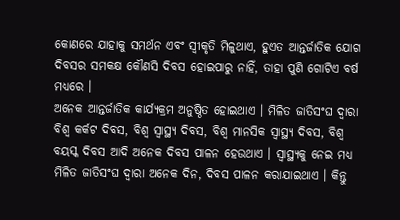କୋଣରେ ଯାହାକୁ ସମର୍ଥନ ଏବଂ ସ୍ୱୀକୃତି ମିଳୁଥାଏ, ହୁଏତ ଆନ୍ତର୍ଜାତିକ ଯୋଗ ଦିବସର ସମକକ୍ଷ କୌଣସି ଦିବସ ହୋଇପାରୁ ନାହିଁ, ତାହା ପୁଣି ଗୋଟିଏ ବର୍ଷ ମଧ୍ୟରେ ।
ଅନେକ ଆନ୍ତର୍ଜାତିକ କାର୍ଯ୍ୟକ୍ରମ ଅନୁଷ୍ଠିତ ହୋଇଥାଏ । ମିଳିତ ଜାତିସଂଘ ଦ୍ୱାରା ବିଶ୍ୱ କର୍କଟ ଦିବସ, ବିଶ୍ୱ ସ୍ୱାସ୍ଥ୍ୟ ଦିବସ, ବିଶ୍ୱ ମାନସିକ ସ୍ୱାସ୍ଥ୍ୟ ଦିବସ, ବିଶ୍ୱ ବୟସ୍କ ଦିବସ ଆଦି ଅନେକ ଦିବସ ପାଳନ ହେଉଥାଏ । ସ୍ୱାସ୍ଥ୍ୟକୁ ନେଇ ମଧ୍ୟ ମିଳିତ ଜାତିସଂଘ ଦ୍ୱାରା ଅନେକ ଦିନ, ଦିବସ ପାଳନ କରାଯାଇଥାଏ । କିନ୍ତୁ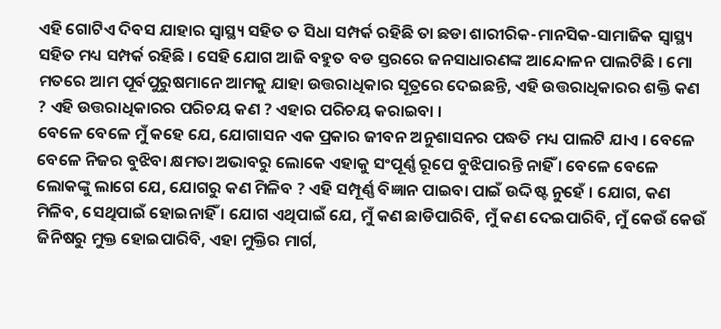ଏହି ଗୋଟିଏ ଦିବସ ଯାହାର ସ୍ୱାସ୍ଥ୍ୟ ସହିତ ତ ସିଧା ସମ୍ପର୍କ ରହିଛି ତା ଛଡା ଶାରୀରିକ-ମାନସିକ-ସାମାଜିକ ସ୍ୱାସ୍ଥ୍ୟ ସହିତ ମଧ୍ୟ ସମ୍ପର୍କ ରହିଛି । ସେହି ଯୋଗ ଆଜି ବହୁତ ବଡ ସ୍ତରରେ ଜନସାଧାରଣଙ୍କ ଆନ୍ଦୋଳନ ପାଲଟିଛି । ମୋ ମତରେ ଆମ ପୂର୍ବପୁରୁଷମାନେ ଆମକୁ ଯାହା ଉତ୍ତରାଧିକାର ସୂତ୍ରରେ ଦେଇଛନ୍ତି, ଏହି ଉତ୍ତରାଧିକାରର ଶକ୍ତି କଣ ? ଏହି ଉତ୍ତରାଧିକାରର ପରିଚୟ କଣ ? ଏହାର ପରିଚୟ କରାଇବା ।
ବେଳେ ବେଳେ ମୁଁ କହେ ଯେ, ଯୋଗାସନ ଏକ ପ୍ରକାର ଜୀବନ ଅନୁଶାସନର ପଦ୍ଧତି ମଧ୍ୟ ପାଲଟି ଯାଏ । ବେଳେ ବେଳେ ନିଜର ବୁଝିବା କ୍ଷମତା ଅଭାବରୁ ଲୋକେ ଏହାକୁ ସଂପୂର୍ଣ୍ଣ ରୂପେ ବୁଝିପାରନ୍ତି ନାହିଁ । ବେଳେ ବେଳେ ଲୋକଙ୍କୁ ଲାଗେ ଯେ, ଯୋଗରୁ କଣ ମିଳିବ ? ଏହି ସମ୍ପୂର୍ଣ୍ଣ ବିଜ୍ଞାନ ପାଇବା ପାଇଁ ଉଦ୍ଦିଷ୍ଟ ନୁହେଁ । ଯୋଗ, କଣ ମିଳିବ, ସେଥିପାଇଁ ହୋଇନାହିଁ । ଯୋଗ ଏଥିପାଇଁ ଯେ, ମୁଁ କଣ ଛାଡିପାରିବି, ମୁଁ କଣ ଦେଇପାରିବି, ମୁଁ କେଉଁ କେଉଁ ଜିନିଷରୁ ମୁକ୍ତ ହୋଇପାରିବି, ଏହା ମୁକ୍ତିର ମାର୍ଗ,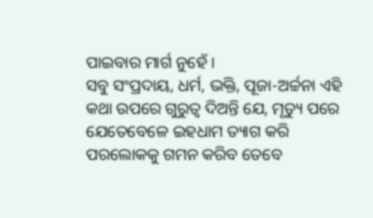ପାଇବାର ମାର୍ଗ ନୁହେଁ ।
ସବୁ ସଂପ୍ରଦାୟ, ଧର୍ମ, ଭକ୍ତି, ପୂଜା-ଅର୍ଚ୍ଚନା ଏହି କଥା ଉପରେ ଗୁରୁତ୍ୱ ଦିଅନ୍ତି ଯେ, ମୃତ୍ୟୁ ପରେ ଯେତେବେଳେ ଇହଧାମ ତ୍ୟାଗ କରି ପରଲୋକକୁ ଗମନ କରିବ ତେବେ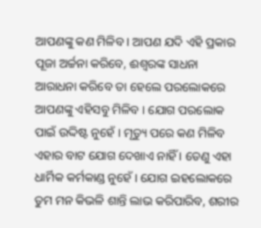ଆପଣଙ୍କୁ କଣ ମିଳିବ । ଆପଣ ଯଦି ଏହି ପ୍ରକାର ପୂଜା ଅର୍ଚ୍ଚନା କରିବେ, ଈଶ୍ୱରଙ୍କ ସାଧନା ଆରାଧନା କରିବେ ତା ହେଲେ ପରଲୋକରେ ଆପଣଙ୍କୁ ଏହିସବୁ ମିଳିବ । ଯୋଗ ପରଲୋକ ପାଇଁ ଉଦ୍ଦିଷ୍ଟ ନୁହେଁ । ମୃତ୍ୟୁ ପରେ କଣ ମିଳିବ ଏହାର ବାଟ ଯୋଗ ଦେଖାଏ ନାହିଁ । ତେଣୁ ଏହା ଧାର୍ମିକ କର୍ମକାଣ୍ଡ ନୁହେଁ । ଯୋଗ ଇହଲୋକରେ ତୁମ ମନ କିଭଳି ଶାନ୍ତି ଲାଭ କରିପାରିବ, ଶରୀର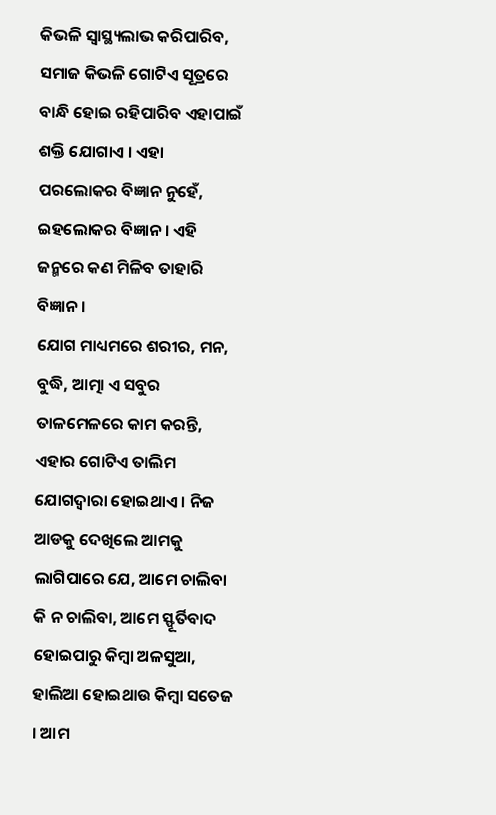କିଭଳି ସ୍ୱାସ୍ଥ୍ୟଲାଭ କରିପାରିବ, ସମାଜ କିଭଳି ଗୋଟିଏ ସୂତ୍ରରେ ବାନ୍ଧି ହୋଇ ରହିପାରିବ ଏହାପାଇଁ ଶକ୍ତି ଯୋଗାଏ । ଏହା ପରଲୋକର ବିଜ୍ଞାନ ନୁହେଁ, ଇହଲୋକର ବିଜ୍ଞାନ । ଏହି ଜନ୍ମରେ କଣ ମିଳିବ ତାହାରି ବିଜ୍ଞାନ ।
ଯୋଗ ମାଧ୍ୟମରେ ଶରୀର, ମନ, ବୁଦ୍ଧି, ଆତ୍ମା ଏ ସବୁର ତାଳମେଳରେ କାମ କରନ୍ତି, ଏହାର ଗୋଟିଏ ତାଲିମ ଯୋଗଦ୍ୱାରା ହୋଇଥାଏ । ନିଜ ଆଡକୁ ଦେଖିଲେ ଆମକୁ ଲାଗିପାରେ ଯେ, ଆମେ ଚାଲିବା କି ନ ଚାଲିବା, ଆମେ ସ୍ଫୂର୍ତିବାଦ ହୋଇପାରୁ କିମ୍ବା ଅଳସୁଆ, ହାଲିଆ ହୋଇଥାଉ କିମ୍ବା ସତେଜ । ଆମ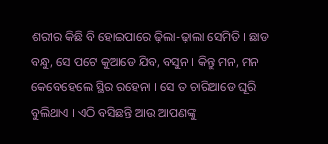ଶରୀର କିଛି ବି ହୋଇପାରେ ଢ଼ିଲା-ଢ଼ାଲା ସେମିତି । ଛାଡ ବନ୍ଧୁ, ସେ ପଟେ କୁଆଡେ ଯିବ, ବସୁନ । କିନ୍ତୁ ମନ, ମନ କେବେହେଲେ ସ୍ଥିର ରହେନା । ସେ ତ ଚାରିଆଡେ ଘୂରି ବୁଲିଥାଏ । ଏଠି ବସିଛନ୍ତି ଆଉ ଆପଣଙ୍କୁ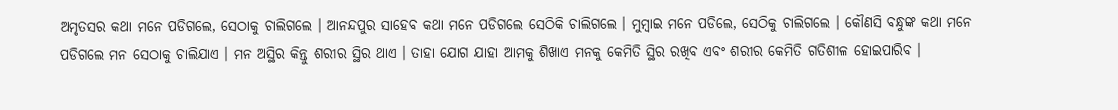ଅମୃତସର କଥା ମନେ ପଡିଗଲେ, ସେଠାକୁ ଚାଲିଗଲେ । ଆନନ୍ଦପୁର ସାହେବ କଥା ମନେ ପଡିଗଲେ ସେଠିକି ଚାଲିଗଲେ । ମୁମ୍ବାଇ ମନେ ପଡିଲେ, ସେଠିକୁ ଚାଲିଗଲେ । କୌଣସି ବନ୍ଧୁଙ୍କ କଥା ମନେ ପଡିଗଲେ ମନ ସେଠାକୁ ଚାଲିଯାଏ । ମନ ଅସ୍ଥିର କିନ୍ତୁ ଶରୀର ସ୍ଥିର ଥାଏ । ତାହା ଯୋଗ ଯାହା ଆମକୁ ଶିଖାଏ ମନକୁ କେମିତି ସ୍ଥିର ରଖିବ ଏବଂ ଶରୀର କେମିତି ଗତିଶୀଳ ହୋଇପାରିବ ।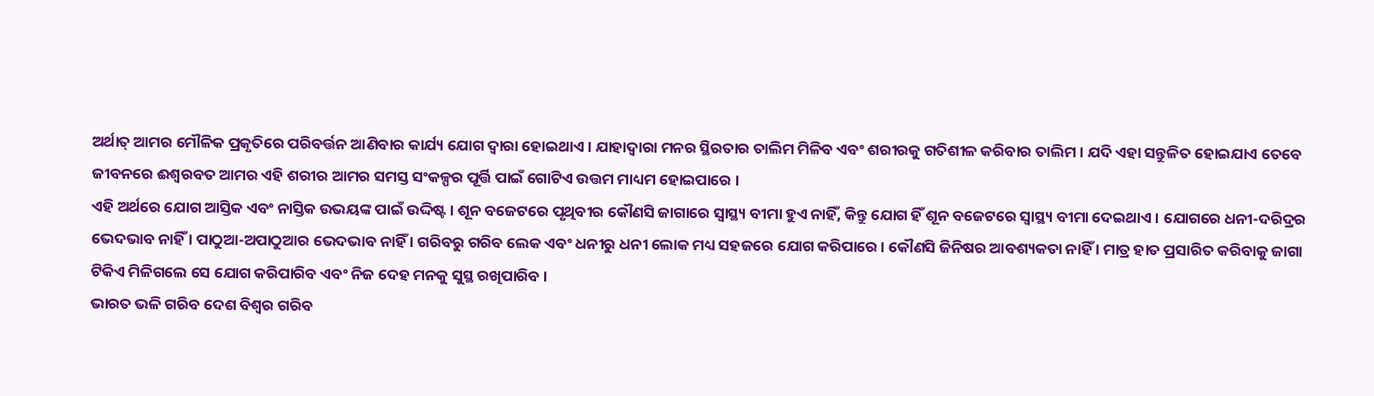ଅର୍ଥାତ୍ ଆମର ମୌଳିକ ପ୍ରକୃତିରେ ପରିବର୍ତ୍ତନ ଆଣିବାର କାର୍ଯ୍ୟ ଯୋଗ ଦ୍ୱାରା ହୋଇଥାଏ । ଯାହାଦ୍ୱାରା ମନର ସ୍ଥିରତାର ତାଲିମ ମିଳିବ ଏବଂ ଶରୀରକୁ ଗତିଶୀଳ କରିବାର ତାଲିମ । ଯଦି ଏହା ସନ୍ତୁଳିତ ହୋଇଯାଏ ତେବେ ଜୀବନରେ ଈଶ୍ୱରବତ ଆମର ଏହି ଶରୀର ଆମର ସମସ୍ତ ସଂକଳ୍ପର ପୂର୍ତ୍ତି ପାଇଁ ଗୋଟିଏ ଉତ୍ତମ ମାଧ୍ୟମ ହୋଇପାରେ ।
ଏହି ଅର୍ଥରେ ଯୋଗ ଆସ୍ତିକ ଏବଂ ନାସ୍ତିକ ଉଭୟଙ୍କ ପାଇଁ ଉଦ୍ଦିଷ୍ଟ । ଶୂନ ବଜେଟରେ ପୃଥିବୀର କୌଣସି ଜାଗାରେ ସ୍ୱାସ୍ଥ୍ୟ ବୀମା ହୁଏ ନାହିଁ, କିନ୍ତୁ ଯୋଗ ହିଁ ଶୂନ ବଜେଟରେ ସ୍ୱାସ୍ଥ୍ୟ ବୀମା ଦେଇଥାଏ । ଯୋଗରେ ଧନୀ-ଦରିଦ୍ରର ଭେଦଭାବ ନାହିଁ । ପାଠୁଆ-ଅପାଠୁଆର ଭେଦଭାବ ନାହିଁ । ଗରିବରୁ ଗରିବ ଲେକ ଏବଂ ଧନୀରୁ ଧନୀ ଲୋକ ମଧ୍ୟ ସହଜରେ ଯୋଗ କରିପାରେ । କୌଣସି ଜିନିଷର ଆବଶ୍ୟକତା ନାହିଁ । ମାତ୍ର ହାତ ପ୍ରସାରିତ କରିବାକୁ ଜାଗା ଟିକିଏ ମିଳିଗଲେ ସେ ଯୋଗ କରିପାରିବ ଏବଂ ନିଜ ଦେହ ମନକୁ ସୁସ୍ଥ ରଖିପାରିବ ।
ଭାରତ ଭଳି ଗରିବ ଦେଶ ବିଶ୍ୱର ଗରିବ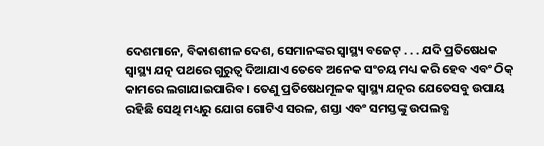ଦେଶମାନେ, ବିକାଶଶୀଳ ଦେଶ, ସେମାନଙ୍କର ସ୍ୱାସ୍ଥ୍ୟ ବଜେଟ୍ . . . ଯଦି ପ୍ରତିଷେଧକ ସ୍ୱାସ୍ଥ୍ୟ ଯତ୍ନ ପଥରେ ଗୁରୁତ୍ୱ ଦିଆଯାଏ ତେବେ ଅନେକ ସଂଚୟ ମଧ୍ୟ କରି ହେବ ଏବଂ ଠିକ୍ କାମରେ ଲଗାଯାଇପାରିବ । ତେଣୁ ପ୍ରତିଷେଧମୂଳକ ସ୍ୱାସ୍ଥ୍ୟ ଯତ୍ନର ଯେତେସବୁ ଉପାୟ ରହିଛି ସେଥି ମଧ୍ୟରୁ ଯୋଗ ଗୋଟିଏ ସରଳ, ଶସ୍ତା ଏବଂ ସମସ୍ତଙ୍କୁ ଉପଲବ୍ଧ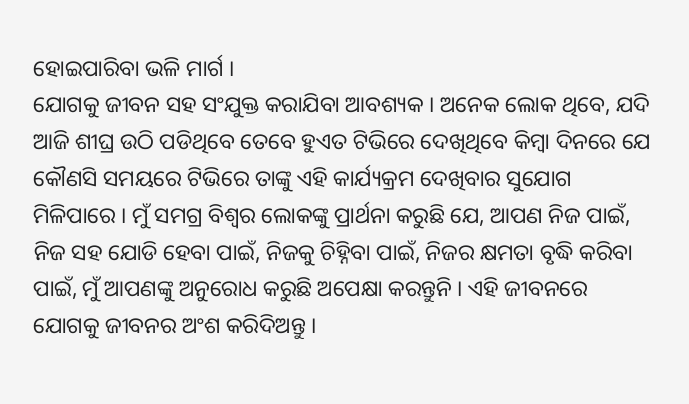ହୋଇପାରିବା ଭଳି ମାର୍ଗ ।
ଯୋଗକୁ ଜୀବନ ସହ ସଂଯୁକ୍ତ କରାଯିବା ଆବଶ୍ୟକ । ଅନେକ ଲୋକ ଥିବେ, ଯଦି ଆଜି ଶୀଘ୍ର ଉଠି ପଡିଥିବେ ତେବେ ହୁଏତ ଟିଭିରେ ଦେଖିଥିବେ କିମ୍ବା ଦିନରେ ଯେ କୌଣସି ସମୟରେ ଟିଭିରେ ତାଙ୍କୁ ଏହି କାର୍ଯ୍ୟକ୍ରମ ଦେଖିବାର ସୁଯୋଗ ମିଳିପାରେ । ମୁଁ ସମଗ୍ର ବିଶ୍ୱର ଲୋକଙ୍କୁ ପ୍ରାର୍ଥନା କରୁଛି ଯେ, ଆପଣ ନିଜ ପାଇଁ, ନିଜ ସହ ଯୋଡି ହେବା ପାଇଁ, ନିଜକୁ ଚିହ୍ନିବା ପାଇଁ, ନିଜର କ୍ଷମତା ବୃଦ୍ଧି କରିବା ପାଇଁ, ମୁଁ ଆପଣଙ୍କୁ ଅନୁରୋଧ କରୁଛି ଅପେକ୍ଷା କରନ୍ତୁନି । ଏହି ଜୀବନରେ ଯୋଗକୁ ଜୀବନର ଅଂଶ କରିଦିଅନ୍ତୁ ।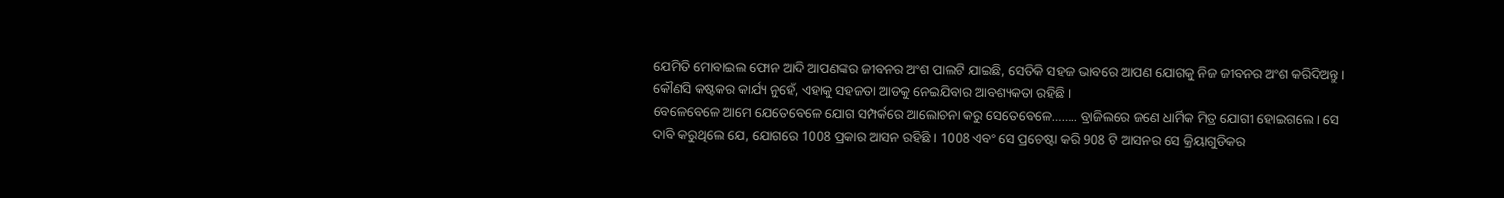ଯେମିତି ମୋବାଇଲ ଫୋନ ଆଦି ଆପଣଙ୍କର ଜୀବନର ଅଂଶ ପାଲଟି ଯାଇଛି, ସେତିକି ସହଜ ଭାବରେ ଆପଣ ଯୋଗକୁ ନିଜ ଜୀବନର ଅଂଶ କରିଦିଅନ୍ତୁ । କୌଣସି କଷ୍ଟକର କାର୍ଯ୍ୟ ନୁହେଁ, ଏହାକୁ ସହଜତା ଆଡକୁ ନେଇଯିବାର ଆବଶ୍ୟକତା ରହିଛି ।
ବେଳେବେଳେ ଆମେ ଯେତେବେଳେ ଯୋଗ ସମ୍ପର୍କରେ ଆଲୋଚନା କରୁ ସେତେବେଳେ…….. ବ୍ରାଜିଲରେ ଜଣେ ଧାର୍ମିକ ମିତ୍ର ଯୋଗୀ ହୋଇଗଲେ । ସେ ଦାବି କରୁଥିଲେ ଯେ, ଯୋଗରେ 1008 ପ୍ରକାର ଆସନ ରହିଛି । 1008 ଏବଂ ସେ ପ୍ରଚେଷ୍ଟା କରି 908 ଟି ଆସନର ସେ କ୍ରିୟାଗୁଡିକର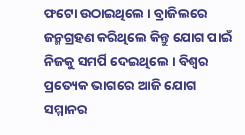ଫଟୋ ଉଠାଇଥିଲେ । ବ୍ରାଜିଲରେ ଜନ୍ମଗ୍ରହଣ କରିଥିଲେ କିନ୍ତୁ ଯୋଗ ପାଇଁ ନିଜକୁ ସମର୍ପି ଦେଇଥିଲେ । ବିଶ୍ୱର ପ୍ରତ୍ୟେକ ଭାଗରେ ଆଜି ଯୋଗ ସମ୍ମାନର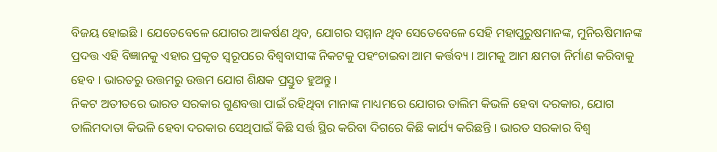ବିଜୟ ହୋଇଛି । ଯେତେବେଳେ ଯୋଗର ଆକର୍ଷଣ ଥିବ, ଯୋଗର ସମ୍ମାନ ଥିବ ସେତେବେଳେ ସେହି ମହାପୁରୁଷମାନଙ୍କ, ମୁନିଋଷିମାନଙ୍କ ପ୍ରଦତ୍ତ ଏହି ବିଜ୍ଞାନକୁ ଏହାର ପ୍ରକୃତ ସ୍ଵରୂପରେ ବିଶ୍ୱବାସୀଙ୍କ ନିକଟକୁ ପହଂଚାଇବା ଆମ କର୍ତ୍ତବ୍ୟ । ଆମକୁ ଆମ କ୍ଷମତା ନିର୍ମାଣ କରିବାକୁ ହେବ । ଭାରତରୁ ଉତ୍ତମରୁ ଉତ୍ତମ ଯୋଗ ଶିକ୍ଷକ ପ୍ରସ୍ତୁତ ହୁଅନ୍ତୁ ।
ନିକଟ ଅତୀତରେ ଭାରତ ସରକାର ଗୁଣବତ୍ତା ପାଇଁ ରହିଥିବା ମାନାଙ୍କ ମାଧ୍ୟମରେ ଯୋଗର ତାଲିମ କିଭଳି ହେବା ଦରକାର, ଯୋଗ ତାଲିମଦାତା କିଭଳି ହେବା ଦରକାର ସେଥିପାଇଁ କିଛି ସର୍ତ୍ତ ସ୍ଥିର କରିବା ଦିଗରେ କିଛି କାର୍ଯ୍ୟ କରିଛନ୍ତି । ଭାରତ ସରକାର ବିଶ୍ୱ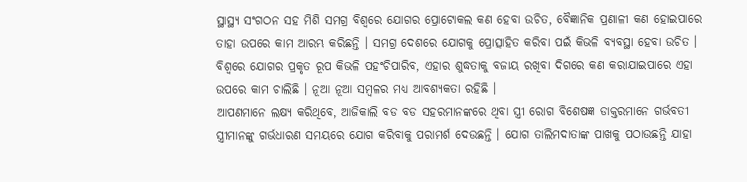ସ୍ଥାସ୍ଥ୍ୟ ସଂଗଠନ ସହ ମିଶି ସମଗ୍ର ବିଶ୍ୱରେ ଯୋଗର ପ୍ରୋଟୋକଲ କଣ ହେବା ଉଚିତ, ବୈଜ୍ଞାନିକ ପ୍ରଣାଳୀ କଣ ହୋଇପାରେ ତାହା ଉପରେ କାମ ଆରମ୍ଭ କରିଛନ୍ତି । ସମଗ୍ର ଦେଶରେ ଯୋଗକୁ ପ୍ରୋତ୍ସାହିତ କରିବା ପଇଁ କିଭଳି ବ୍ୟବସ୍ଥା ହେବା ଉଚିତ । ବିଶ୍ୱରେ ଯୋଗର ପ୍ରକୃତ ରୂପ କିଭଳି ପହଂଚିପାରିବ, ଏହାର ଶୁଦ୍ଧତାକୁ ବଜାୟ ରଖିବା ଦିଗରେ କଣ କରାଯାଇପାରେ ଏହା ଉପରେ କାମ ଚାଲିଛି । ନୂଆ ନୂଆ ସମ୍ବଳର ମଧ୍ୟ ଆବଶ୍ୟକତା ରହିଛି ।
ଆପଣମାନେ ଲକ୍ଷ୍ୟ କରିଥିବେ, ଆଜିକାଲି ବଡ ବଡ ସହରମାନଙ୍କରେ ଥିବା ସ୍ତ୍ରୀ ରୋଗ ବିଶେଷଜ୍ଞ ଡାକ୍ତରମାନେ ଗର୍ଭବତୀ ସ୍ତ୍ରୀମାନଙ୍କୁ ଗର୍ଭଧାରଣ ସମୟରେ ଯୋଗ କରିବାକୁ ପରାମର୍ଶ ଦେଉଛନ୍ତି । ଯୋଗ ତାଲିମଦାତାଙ୍କ ପାଖକୁ ପଠାଉଛନ୍ତି ଯାହା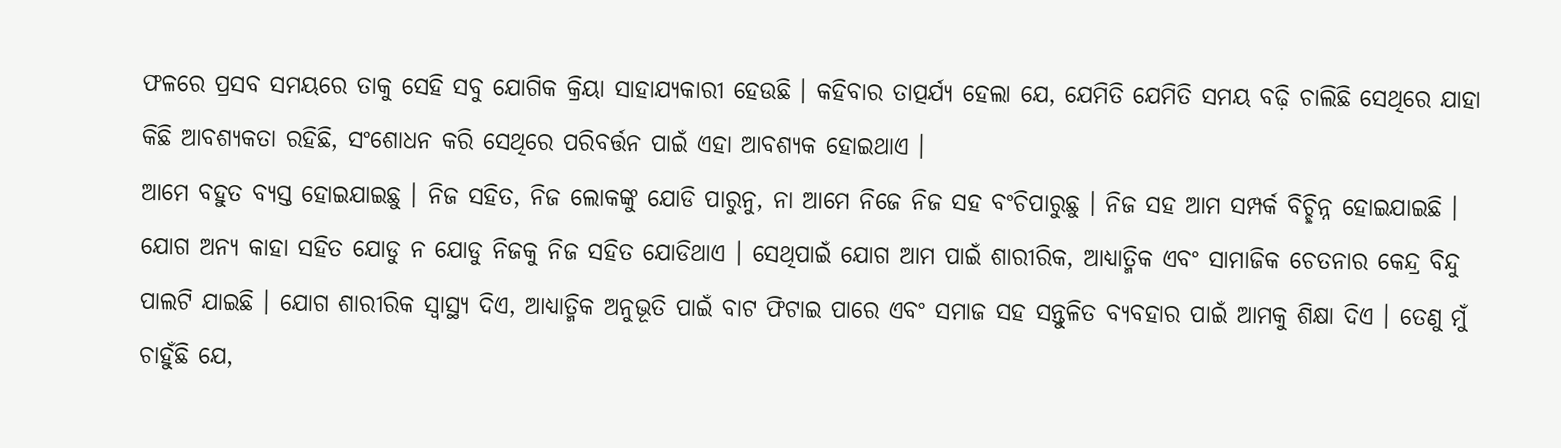ଫଳରେ ପ୍ରସବ ସମୟରେ ତାକୁ ସେହି ସବୁ ଯୋଗିକ କ୍ରିୟା ସାହାଯ୍ୟକାରୀ ହେଉଛି । କହିବାର ତାତ୍ପର୍ଯ୍ୟ ହେଲା ଯେ, ଯେମିତି ଯେମିତି ସମୟ ବଢ଼ି ଚାଲିଛି ସେଥିରେ ଯାହା କିଛି ଆବଶ୍ୟକତା ରହିଛି, ସଂଶୋଧନ କରି ସେଥିରେ ପରିବର୍ତ୍ତନ ପାଇଁ ଏହା ଆବଶ୍ୟକ ହୋଇଥାଏ ।
ଆମେ ବହୁତ ବ୍ୟସ୍ତ ହୋଇଯାଇଛୁ । ନିଜ ସହିତ, ନିଜ ଲୋକଙ୍କୁ ଯୋଡି ପାରୁନୁ, ନା ଆମେ ନିଜେ ନିଜ ସହ ବଂଚିପାରୁଛୁ । ନିଜ ସହ ଆମ ସମ୍ପର୍କ ବିଚ୍ଛିନ୍ନ ହୋଇଯାଇଛି । ଯୋଗ ଅନ୍ୟ କାହା ସହିତ ଯୋଡୁ ନ ଯୋଡୁ ନିଜକୁ ନିଜ ସହିତ ଯୋଡିଥାଏ । ସେଥିପାଇଁ ଯୋଗ ଆମ ପାଇଁ ଶାରୀରିକ, ଆଧ୍ୟାତ୍ମିକ ଏବଂ ସାମାଜିକ ଚେତନାର କେନ୍ଦ୍ର ବିନ୍ଦୁ ପାଲଟି ଯାଇଛି । ଯୋଗ ଶାରୀରିକ ସ୍ୱାସ୍ଥ୍ୟ ଦିଏ, ଆଧ୍ୟାତ୍ମିକ ଅନୁଭୂତି ପାଇଁ ବାଟ ଫିଟାଇ ପାରେ ଏବଂ ସମାଜ ସହ ସନ୍ତୁଳିତ ବ୍ୟବହାର ପାଇଁ ଆମକୁ ଶିକ୍ଷା ଦିଏ । ତେଣୁ ମୁଁ ଚାହୁଁଛି ଯେ,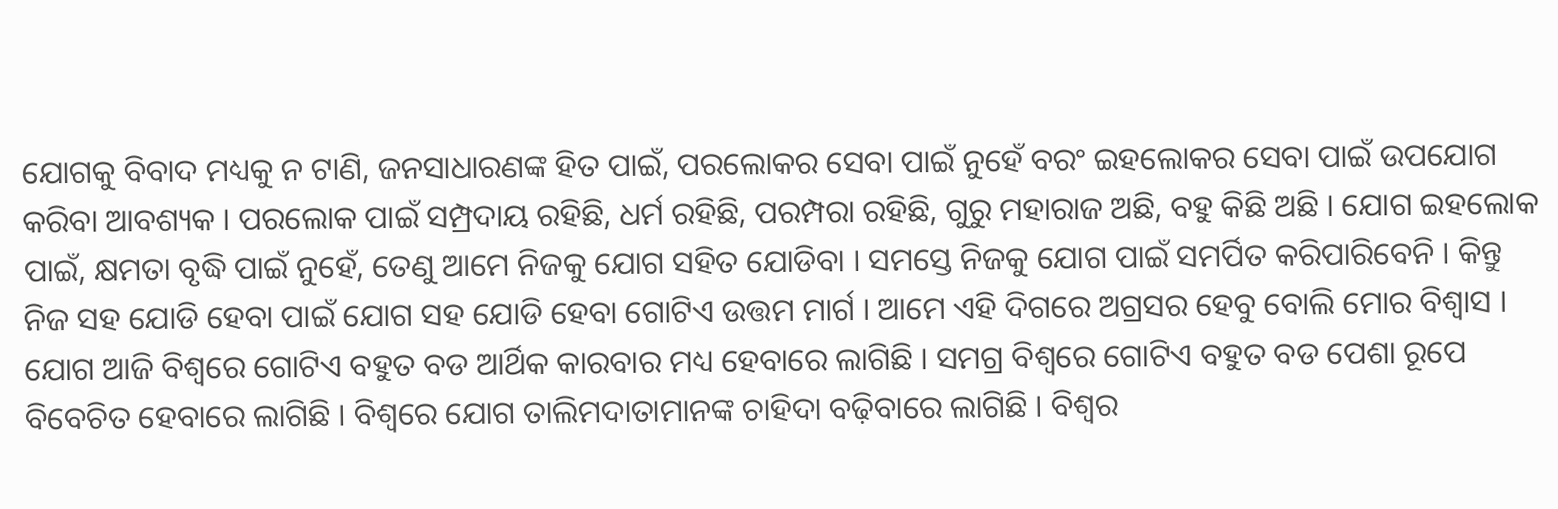ଯୋଗକୁ ବିବାଦ ମଧ୍ୟକୁ ନ ଟାଣି, ଜନସାଧାରଣଙ୍କ ହିତ ପାଇଁ, ପରଲୋକର ସେବା ପାଇଁ ନୁହେଁ ବରଂ ଇହଲୋକର ସେବା ପାଇଁ ଉପଯୋଗ କରିବା ଆବଶ୍ୟକ । ପରଲୋକ ପାଇଁ ସମ୍ପ୍ରଦାୟ ରହିଛି, ଧର୍ମ ରହିଛି, ପରମ୍ପରା ରହିଛି, ଗୁରୁ ମହାରାଜ ଅଛି, ବହୁ କିଛି ଅଛି । ଯୋଗ ଇହଲୋକ ପାଇଁ, କ୍ଷମତା ବୃଦ୍ଧି ପାଇଁ ନୁହେଁ, ତେଣୁ ଆମେ ନିଜକୁ ଯୋଗ ସହିତ ଯୋଡିବା । ସମସ୍ତେ ନିଜକୁ ଯୋଗ ପାଇଁ ସମର୍ପିତ କରିପାରିବେନି । କିନ୍ତୁ ନିଜ ସହ ଯୋଡି ହେବା ପାଇଁ ଯୋଗ ସହ ଯୋଡି ହେବା ଗୋଟିଏ ଉତ୍ତମ ମାର୍ଗ । ଆମେ ଏହି ଦିଗରେ ଅଗ୍ରସର ହେବୁ ବୋଲି ମୋର ବିଶ୍ୱାସ ।
ଯୋଗ ଆଜି ବିଶ୍ୱରେ ଗୋଟିଏ ବହୁତ ବଡ ଆର୍ଥିକ କାରବାର ମଧ୍ୟ ହେବାରେ ଲାଗିଛି । ସମଗ୍ର ବିଶ୍ୱରେ ଗୋଟିଏ ବହୁତ ବଡ ପେଶା ରୂପେ ବିବେଚିତ ହେବାରେ ଲାଗିଛି । ବିଶ୍ୱରେ ଯୋଗ ତାଲିମଦାତାମାନଙ୍କ ଚାହିଦା ବଢ଼ିବାରେ ଲାଗିଛି । ବିଶ୍ୱର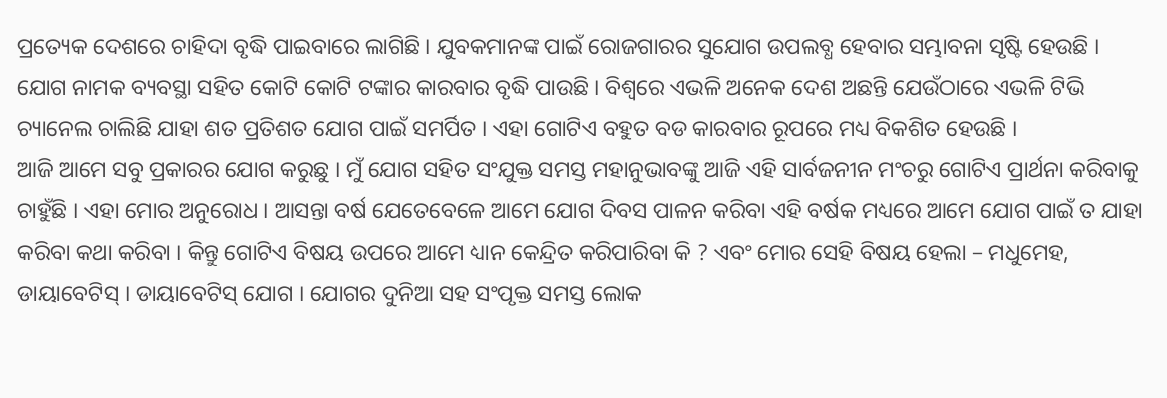ପ୍ରତ୍ୟେକ ଦେଶରେ ଚାହିଦା ବୃଦ୍ଧି ପାଇବାରେ ଲାଗିଛି । ଯୁବକମାନଙ୍କ ପାଇଁ ରୋଜଗାରର ସୁଯୋଗ ଉପଲବ୍ଧ ହେବାର ସମ୍ଭାବନା ସୃଷ୍ଟି ହେଉଛି । ଯୋଗ ନାମକ ବ୍ୟବସ୍ଥା ସହିତ କୋଟି କୋଟି ଟଙ୍କାର କାରବାର ବୃଦ୍ଧି ପାଉଛି । ବିଶ୍ୱରେ ଏଭଳି ଅନେକ ଦେଶ ଅଛନ୍ତି ଯେଉଁଠାରେ ଏଭଳି ଟିଭି ଚ୍ୟାନେଲ ଚାଲିଛି ଯାହା ଶତ ପ୍ରତିଶତ ଯୋଗ ପାଇଁ ସମର୍ପିତ । ଏହା ଗୋଟିଏ ବହୁତ ବଡ କାରବାର ରୂପରେ ମଧ୍ୟ ବିକଶିତ ହେଉଛି ।
ଆଜି ଆମେ ସବୁ ପ୍ରକାରର ଯୋଗ କରୁଛୁ । ମୁଁ ଯୋଗ ସହିତ ସଂଯୁକ୍ତ ସମସ୍ତ ମହାନୁଭାବଙ୍କୁ ଆଜି ଏହି ସାର୍ବଜନୀନ ମଂଚରୁ ଗୋଟିଏ ପ୍ରାର୍ଥନା କରିବାକୁ ଚାହୁଁଛି । ଏହା ମୋର ଅନୁରୋଧ । ଆସନ୍ତା ବର୍ଷ ଯେତେବେଳେ ଆମେ ଯୋଗ ଦିବସ ପାଳନ କରିବା ଏହି ବର୍ଷକ ମଧ୍ୟରେ ଆମେ ଯୋଗ ପାଇଁ ତ ଯାହା କରିବା କଥା କରିବା । କିନ୍ତୁ ଗୋଟିଏ ବିଷୟ ଉପରେ ଆମେ ଧ୍ୟାନ କେନ୍ଦ୍ରିତ କରିପାରିବା କି ? ଏବଂ ମୋର ସେହି ବିଷୟ ହେଲା – ମଧୁମେହ, ଡାୟାବେଟିସ୍ । ଡାୟାବେଟିସ୍ ଯୋଗ । ଯୋଗର ଦୁନିଆ ସହ ସଂପୃକ୍ତ ସମସ୍ତ ଲୋକ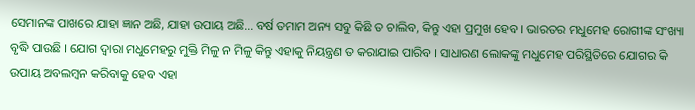ସେମାନଙ୍କ ପାଖରେ ଯାହା ଜ୍ଞାନ ଅଛି, ଯାହା ଉପାୟ ଅଛି… ବର୍ଷ ତମାମ ଅନ୍ୟ ସବୁ କିଛି ତ ଚାଲିବ, କିନ୍ତୁ ଏହା ପ୍ରମୁଖ ହେବ । ଭାରତର ମଧୁମେହ ରୋଗୀଙ୍କ ସଂଖ୍ୟା ବୃଦ୍ଧି ପାଉଛି । ଯୋଗ ଦ୍ୱାରା ମଧୁମେହରୁ ମୁକ୍ତି ମିଳୁ ନ ମିଳୁ କିନ୍ତୁ ଏହାକୁ ନିୟନ୍ତ୍ରଣ ତ କରାଯାଇ ପାରିବ । ସାଧାରଣ ଲୋକଙ୍କୁ ମଧୁମେହ ପରିସ୍ଥିତିରେ ଯୋଗର କି ଉପାୟ ଅବଲମ୍ବନ କରିବାକୁ ହେବ ଏହା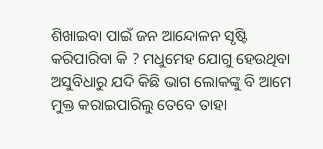ଶିଖାଇବା ପାଇଁ ଜନ ଆନ୍ଦୋଳନ ସୃଷ୍ଟି କରିପାରିବା କି ? ମଧୁମେହ ଯୋଗୁ ହେଉଥିବା ଅସୁବିଧାରୁ ଯଦି କିଛି ଭାଗ ଲୋକଙ୍କୁ ବି ଆମେ ମୁକ୍ତ କରାଇପାରିଲୁ ତେବେ ତାହା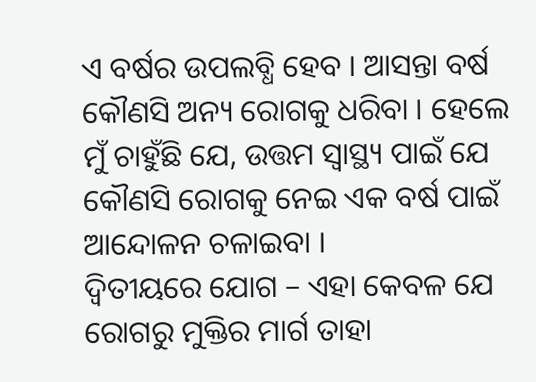ଏ ବର୍ଷର ଉପଲବ୍ଧି ହେବ । ଆସନ୍ତା ବର୍ଷ କୌଣସି ଅନ୍ୟ ରୋଗକୁ ଧରିବା । ହେଲେ ମୁଁ ଚାହୁଁଛି ଯେ, ଉତ୍ତମ ସ୍ୱାସ୍ଥ୍ୟ ପାଇଁ ଯେ କୌଣସି ରୋଗକୁ ନେଇ ଏକ ବର୍ଷ ପାଇଁ ଆନ୍ଦୋଳନ ଚଳାଇବା ।
ଦ୍ୱିତୀୟରେ ଯୋଗ – ଏହା କେବଳ ଯେ ରୋଗରୁ ମୁକ୍ତିର ମାର୍ଗ ତାହା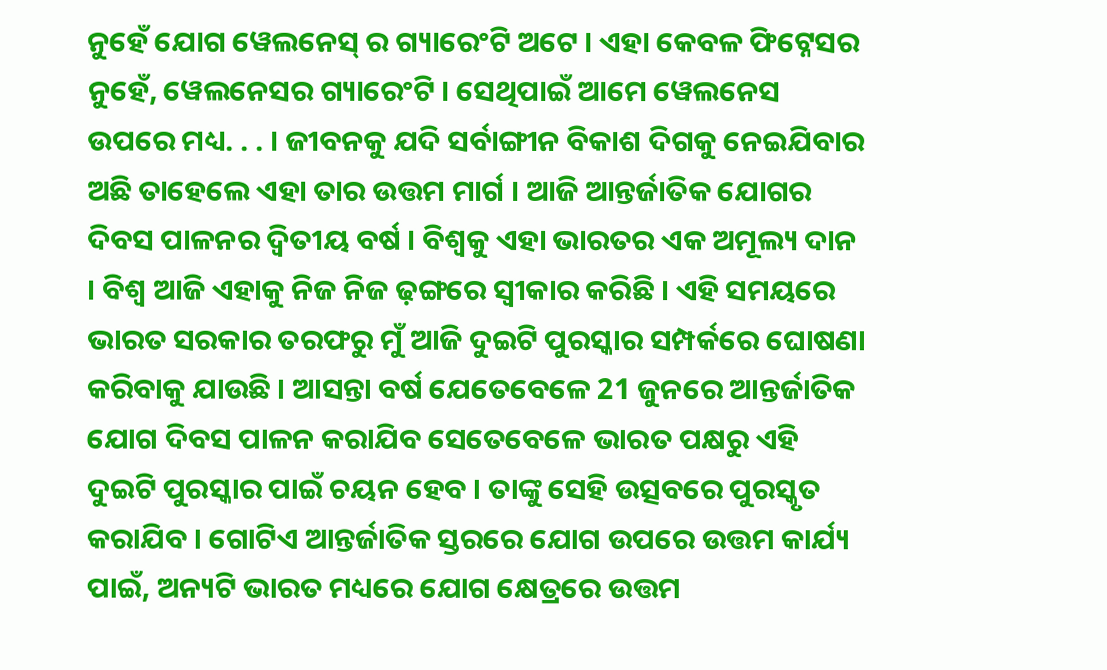ନୁହେଁ ଯୋଗ ୱେଲନେସ୍ ର ଗ୍ୟାରେଂଟି ଅଟେ । ଏହା କେବଳ ଫିଟ୍ନେସର ନୁହେଁ, ୱେଲନେସର ଗ୍ୟାରେଂଟି । ସେଥିପାଇଁ ଆମେ ୱେଲନେସ ଉପରେ ମଧ୍ୟ. . . । ଜୀବନକୁ ଯଦି ସର୍ବାଙ୍ଗୀନ ବିକାଶ ଦିଗକୁ ନେଇଯିବାର ଅଛି ତାହେଲେ ଏହା ତାର ଉତ୍ତମ ମାର୍ଗ । ଆଜି ଆନ୍ତର୍ଜାତିକ ଯୋଗର ଦିବସ ପାଳନର ଦ୍ୱିତୀୟ ବର୍ଷ । ବିଶ୍ୱକୁ ଏହା ଭାରତର ଏକ ଅମୂଲ୍ୟ ଦାନ । ବିଶ୍ୱ ଆଜି ଏହାକୁ ନିଜ ନିଜ ଢ଼ଙ୍ଗରେ ସ୍ୱୀକାର କରିଛି । ଏହି ସମୟରେ ଭାରତ ସରକାର ତରଫରୁ ମୁଁ ଆଜି ଦୁଇଟି ପୁରସ୍କାର ସମ୍ପର୍କରେ ଘୋଷଣା କରିବାକୁ ଯାଉଛି । ଆସନ୍ତା ବର୍ଷ ଯେତେବେଳେ 21 ଜୁନରେ ଆନ୍ତର୍ଜାତିକ ଯୋଗ ଦିବସ ପାଳନ କରାଯିବ ସେତେବେଳେ ଭାରତ ପକ୍ଷରୁ ଏହି ଦୁଇଟି ପୁରସ୍କାର ପାଇଁ ଚୟନ ହେବ । ତାଙ୍କୁ ସେହି ଉତ୍ସବରେ ପୁରସ୍କୃତ କରାଯିବ । ଗୋଟିଏ ଆନ୍ତର୍ଜାତିକ ସ୍ତରରେ ଯୋଗ ଉପରେ ଉତ୍ତମ କାର୍ଯ୍ୟ ପାଇଁ, ଅନ୍ୟଟି ଭାରତ ମଧ୍ୟରେ ଯୋଗ କ୍ଷେତ୍ରରେ ଉତ୍ତମ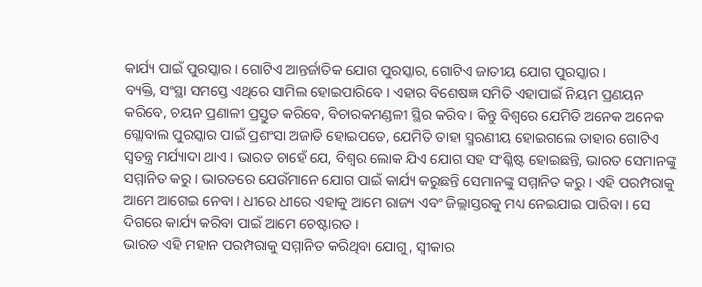କାର୍ଯ୍ୟ ପାଇଁ ପୁରସ୍କାର । ଗୋଟିଏ ଆନ୍ତର୍ଜାତିକ ଯୋଗ ପୁରସ୍କାର, ଗୋଟିଏ ଜାତୀୟ ଯୋଗ ପୁରସ୍କାର ।
ବ୍ୟକ୍ତି, ସଂସ୍ଥା ସମସ୍ତେ ଏଥିରେ ସାମିଲ ହୋଇପାରିବେ । ଏହାର ବିଶେଷଜ୍ଞ ସମିତି ଏହାପାଇଁ ନିୟମ ପ୍ରଣୟନ କରିବେ, ଚୟନ ପ୍ରଣାଳୀ ପ୍ରସ୍ତୁତ କରିବେ, ବିଚାରକମଣ୍ଡଳୀ ସ୍ଥିର କରିବ । କିନ୍ତୁ ବିଶ୍ୱରେ ଯେମିତି ଅନେକ ଅନେକ ଗ୍ଲୋବାଲ ପୁରସ୍କାର ପାଇଁ ପ୍ରଶଂସା ଅଜାଡି ହୋଇପଡେ, ଯେମିତି ତାହା ସ୍ମରଣୀୟ ହୋଇଗଲେ ତାହାର ଗୋଟିଏ ସ୍ୱତନ୍ତ୍ର ମର୍ଯ୍ୟାଦା ଥାଏ । ଭାରତ ଚାହେଁ ଯେ, ବିଶ୍ୱର ଲୋକ ଯିଏ ଯୋଗ ସହ ସଂଶ୍ଳିଷ୍ଟ ହୋଇଛନ୍ତି, ଭାରତ ସେମାନଙ୍କୁ ସମ୍ମାନିତ କରୁ । ଭାରତରେ ଯେଉଁମାନେ ଯୋଗ ପାଇଁ କାର୍ଯ୍ୟ କରୁଛନ୍ତି ସେମାନଙ୍କୁ ସମ୍ମାନିତ କରୁ । ଏହି ପରମ୍ପରାକୁ ଆମେ ଆଗେଇ ନେବା । ଧୀରେ ଧୀରେ ଏହାକୁ ଆମେ ରାଜ୍ୟ ଏବଂ ଜିଲ୍ଲାସ୍ତରକୁ ମଧ୍ୟ ନେଇଯାଇ ପାରିବା । ସେ ଦିଗରେ କାର୍ଯ୍ୟ କରିବା ପାଇଁ ଆମେ ଚେଷ୍ଟାରତ ।
ଭାରତ ଏହି ମହାନ ପରମ୍ପରାକୁ ସମ୍ମାନିତ କରିଥିବା ଯୋଗୁ, ସ୍ୱୀକାର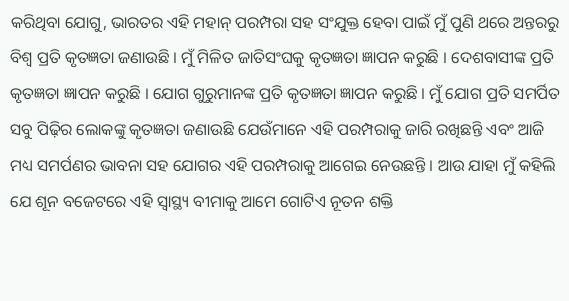କରିଥିବା ଯୋଗୁ, ଭାରତର ଏହି ମହାନ୍ ପରମ୍ପରା ସହ ସଂଯୁକ୍ତ ହେବା ପାଇଁ ମୁଁ ପୁଣି ଥରେ ଅନ୍ତରରୁ ବିଶ୍ୱ ପ୍ରତି କୃତଜ୍ଞତା ଜଣାଉଛି । ମୁଁ ମିଳିତ ଜାତିସଂଘକୁ କୃତଜ୍ଞତା ଜ୍ଞାପନ କରୁଛି । ଦେଶବାସୀଙ୍କ ପ୍ରତି କୃତଜ୍ଞତା ଜ୍ଞାପନ କରୁଛି । ଯୋଗ ଗୁରୁମାନଙ୍କ ପ୍ରତି କୃତଜ୍ଞତା ଜ୍ଞାପନ କରୁଛି । ମୁଁ ଯୋଗ ପ୍ରତି ସମର୍ପିତ ସବୁ ପିଢ଼ିର ଲୋକଙ୍କୁ କୃତଜ୍ଞତା ଜଣାଉଛି ଯେଉଁମାନେ ଏହି ପରମ୍ପରାକୁ ଜାରି ରଖିଛନ୍ତି ଏବଂ ଆଜି ମଧ୍ୟ ସମର୍ପଣର ଭାବନା ସହ ଯୋଗର ଏହି ପରମ୍ପରାକୁ ଆଗେଇ ନେଉଛନ୍ତି । ଆଉ ଯାହା ମୁଁ କହିଲି ଯେ ଶୂନ ବଜେଟରେ ଏହି ସ୍ୱାସ୍ଥ୍ୟ ବୀମାକୁ ଆମେ ଗୋଟିଏ ନୂତନ ଶକ୍ତି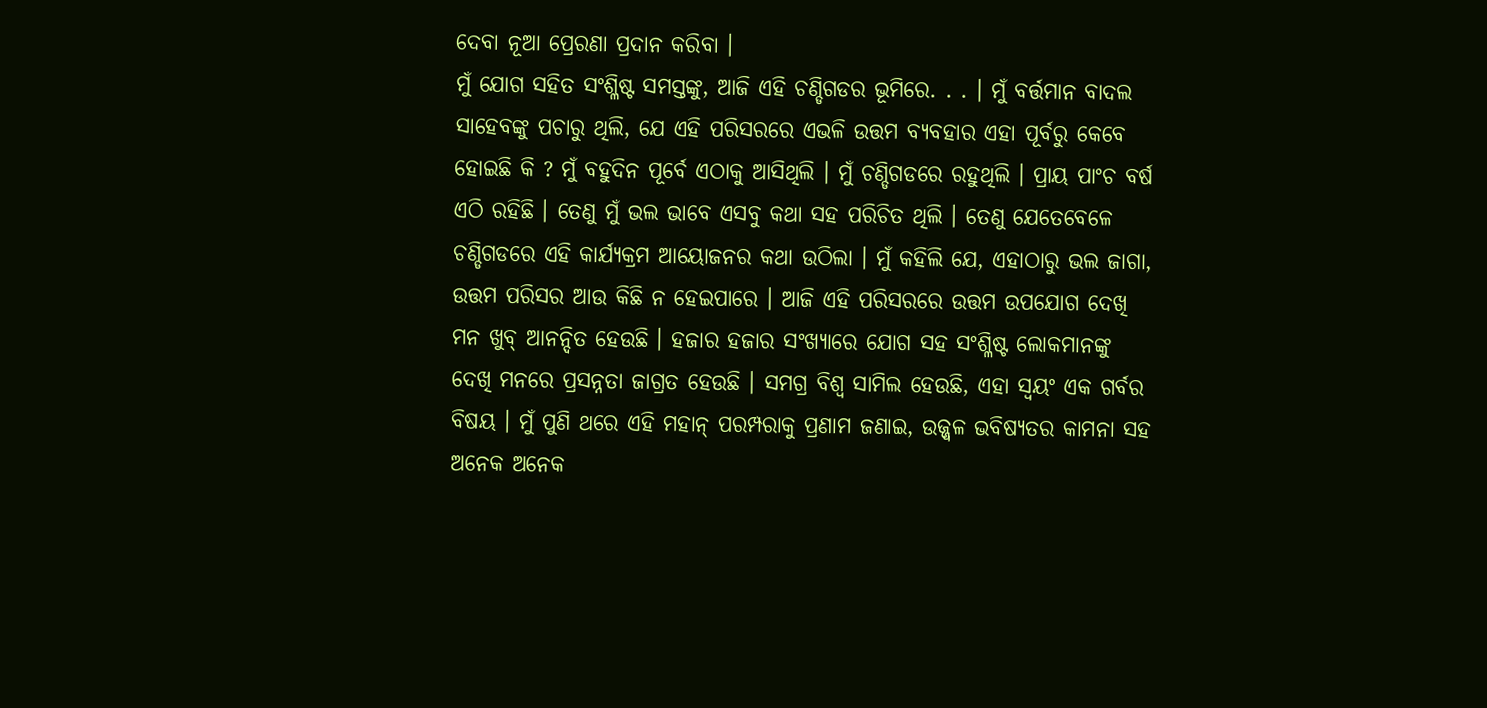ଦେବା ନୂଆ ପ୍ରେରଣା ପ୍ରଦାନ କରିବା ।
ମୁଁ ଯୋଗ ସହିତ ସଂଶ୍ଳିଷ୍ଟ ସମସ୍ତଙ୍କୁ, ଆଜି ଏହି ଚଣ୍ଡିଗଡର ଭୂମିରେ. . . । ମୁଁ ବର୍ତ୍ତମାନ ବାଦଲ ସାହେବଙ୍କୁ ପଚାରୁ ଥିଲି, ଯେ ଏହି ପରିସରରେ ଏଭଳି ଉତ୍ତମ ବ୍ୟବହାର ଏହା ପୂର୍ବରୁ କେବେ ହୋଇଛି କି ? ମୁଁ ବହୁଦିନ ପୂର୍ବେ ଏଠାକୁ ଆସିଥିଲି । ମୁଁ ଚଣ୍ଡିଗଡରେ ରହୁଥିଲି । ପ୍ରାୟ ପାଂଚ ବର୍ଷ ଏଠି ରହିଛି । ତେଣୁ ମୁଁ ଭଲ ଭାବେ ଏସବୁ କଥା ସହ ପରିଚିତ ଥିଲି । ତେଣୁ ଯେତେବେଳେ ଚଣ୍ଡିଗଡରେ ଏହି କାର୍ଯ୍ୟକ୍ରମ ଆୟୋଜନର କଥା ଉଠିଲା । ମୁଁ କହିଲି ଯେ, ଏହାଠାରୁ ଭଲ ଜାଗା, ଉତ୍ତମ ପରିସର ଆଉ କିଛି ନ ହେଇପାରେ । ଆଜି ଏହି ପରିସରରେ ଉତ୍ତମ ଉପଯୋଗ ଦେଖି ମନ ଖୁବ୍ ଆନନ୍ଦିତ ହେଉଛି । ହଜାର ହଜାର ସଂଖ୍ୟାରେ ଯୋଗ ସହ ସଂଶ୍ଳିଷ୍ଟ ଲୋକମାନଙ୍କୁ ଦେଖି ମନରେ ପ୍ରସନ୍ନତା ଜାଗ୍ରତ ହେଉଛି । ସମଗ୍ର ବିଶ୍ୱ ସାମିଲ ହେଉଛି, ଏହା ସ୍ୱୟଂ ଏକ ଗର୍ବର ବିଷୟ । ମୁଁ ପୁଣି ଥରେ ଏହି ମହାନ୍ ପରମ୍ପରାକୁ ପ୍ରଣାମ ଜଣାଇ, ଉଜ୍ଜ୍ୱଳ ଭବିଷ୍ୟତର କାମନା ସହ ଅନେକ ଅନେକ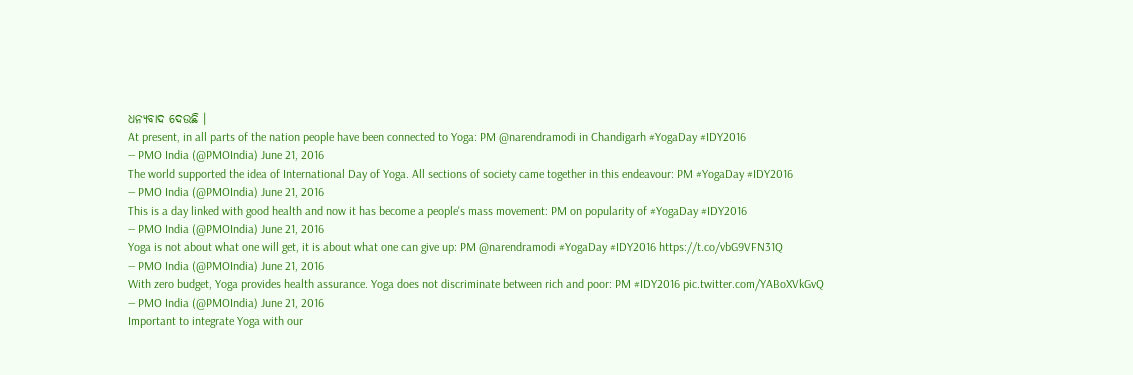ଧନ୍ୟବାଦ ଦେଉଛି ।
At present, in all parts of the nation people have been connected to Yoga: PM @narendramodi in Chandigarh #YogaDay #IDY2016
— PMO India (@PMOIndia) June 21, 2016
The world supported the idea of International Day of Yoga. All sections of society came together in this endeavour: PM #YogaDay #IDY2016
— PMO India (@PMOIndia) June 21, 2016
This is a day linked with good health and now it has become a people's mass movement: PM on popularity of #YogaDay #IDY2016
— PMO India (@PMOIndia) June 21, 2016
Yoga is not about what one will get, it is about what one can give up: PM @narendramodi #YogaDay #IDY2016 https://t.co/vbG9VFN31Q
— PMO India (@PMOIndia) June 21, 2016
With zero budget, Yoga provides health assurance. Yoga does not discriminate between rich and poor: PM #IDY2016 pic.twitter.com/YABoXVkGvQ
— PMO India (@PMOIndia) June 21, 2016
Important to integrate Yoga with our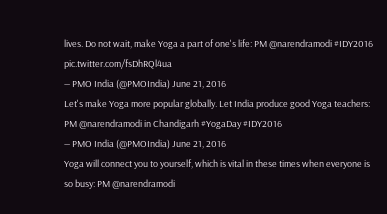lives. Do not wait, make Yoga a part of one's life: PM @narendramodi #IDY2016 pic.twitter.com/fsDhRQl4ua
— PMO India (@PMOIndia) June 21, 2016
Let's make Yoga more popular globally. Let India produce good Yoga teachers: PM @narendramodi in Chandigarh #YogaDay #IDY2016
— PMO India (@PMOIndia) June 21, 2016
Yoga will connect you to yourself, which is vital in these times when everyone is so busy: PM @narendramodi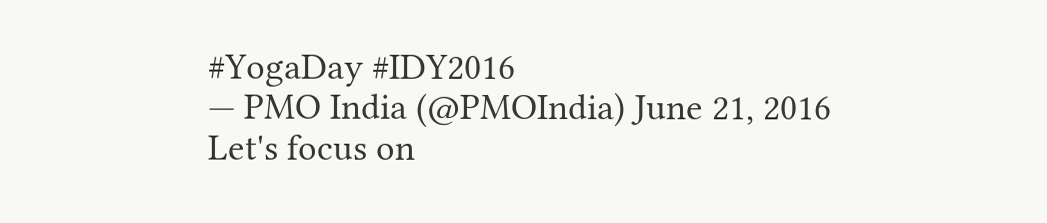#YogaDay #IDY2016
— PMO India (@PMOIndia) June 21, 2016
Let's focus on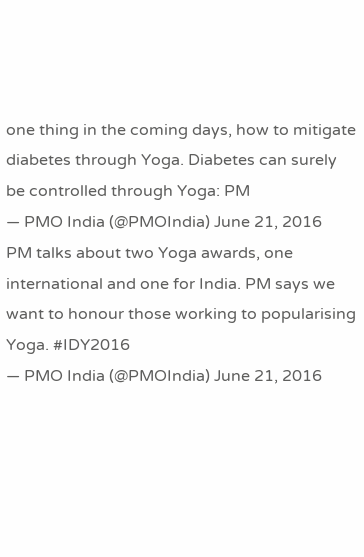one thing in the coming days, how to mitigate diabetes through Yoga. Diabetes can surely be controlled through Yoga: PM
— PMO India (@PMOIndia) June 21, 2016
PM talks about two Yoga awards, one international and one for India. PM says we want to honour those working to popularising Yoga. #IDY2016
— PMO India (@PMOIndia) June 21, 2016